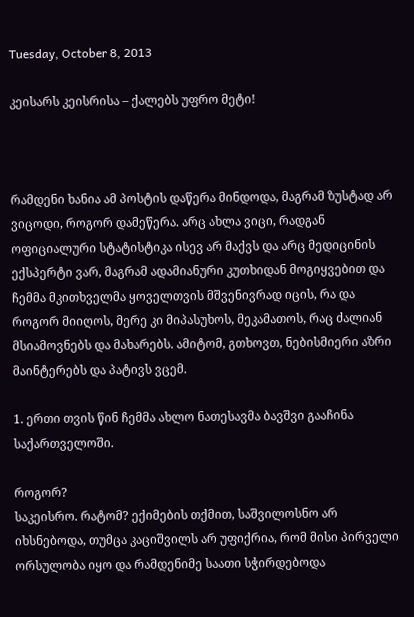Tuesday, October 8, 2013

კეისარს კეისრისა – ქალებს უფრო მეტი!



რამდენი ხანია ამ პოსტის დაწერა მინდოდა, მაგრამ ზუსტად არ ვიცოდი, როგორ დამეწერა. არც ახლა ვიცი, რადგან ოფიციალური სტატისტიკა ისევ არ მაქვს და არც მედიცინის ექსპერტი ვარ, მაგრამ ადამიანური კუთხიდან მოგიყვებით და ჩემმა მკითხველმა ყოველთვის მშვენივრად იცის, რა და როგორ მიიღოს, მერე კი მიპასუხოს, მეკამათოს, რაც ძალიან მსიამოვნებს და მახარებს. ამიტომ, გთხოვთ, ნებისმიერი აზრი მაინტერებს და პატივს ვცემ.

1. ერთი თვის წინ ჩემმა ახლო ნათესავმა ბავშვი გააჩინა საქართველოში.

როგორ?
საკეისრო. რატომ? ექიმების თქმით, საშვილოსნო არ იხსნებოდა, თუმცა კაციშვილს არ უფიქრია, რომ მისი პირველი ორსულობა იყო და რამდენიმე საათი სჭირდებოდა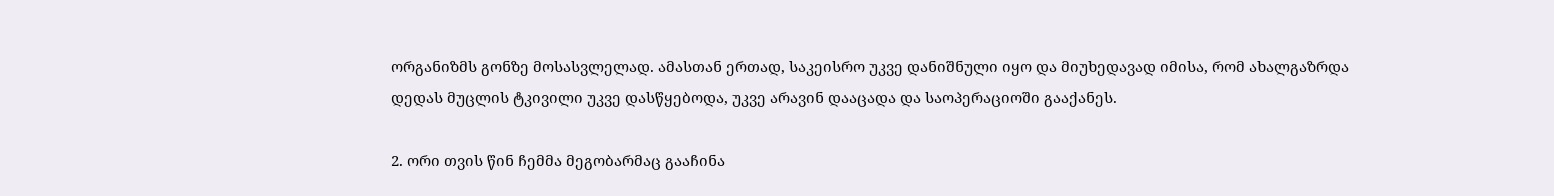ორგანიზმს გონზე მოსასვლელად. ამასთან ერთად, საკეისრო უკვე დანიშნული იყო და მიუხედავად იმისა, რომ ახალგაზრდა დედას მუცლის ტკივილი უკვე დასწყებოდა, უკვე არავინ დააცადა და საოპერაციოში გააქანეს.

2. ორი თვის წინ ჩემმა მეგობარმაც გააჩინა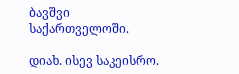ბავშვი საქართველოში.

დიახ. ისევ საკეისრო.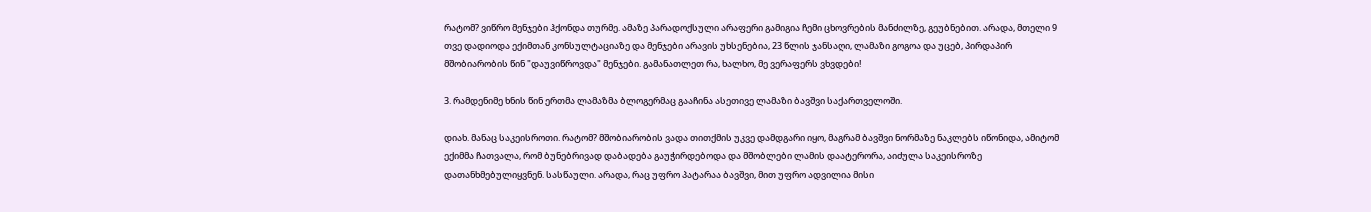რატომ? ვიწრო მენჯები ჰქონდა თურმე. ამაზე პარადოქსული არაფერი გამიგია ჩემი ცხოვრების მანძილზე, გეუბნებით. არადა, მთელი 9 თვე დადიოდა ექიმთან კონსულტაციაზე და მენჯები არავის უხსენებია, 23 წლის ჯანსაღი, ლამაზი გოგოა და უცებ, პირდაპირ მშობიარობის წინ "დაუვიწროვდა" მენჯები. გამანათლეთ რა, ხალხო, მე ვერაფერს ვხვდები!

3. რამდენიმე ხნის წინ ერთმა ლამაზმა ბლოგერმაც გააჩინა ასეთივე ლამაზი ბავშვი საქართველოში.

დიახ. მანაც საკეისროთი. რატომ? მშობიარობის ვადა თითქმის უკვე დამდგარი იყო, მაგრამ ბავშვი ნორმაზე ნაკლებს იწონიდა, ამიტომ ექიმმა ჩათვალა, რომ ბუნებრივად დაბადება გაუჭირდებოდა და მშობლები ლამის დაატერორა, აიძულა საკეისროზე დათანხმებულიყვნენ. სასწაული. არადა, რაც უფრო პატარაა ბავშვი, მით უფრო ადვილია მისი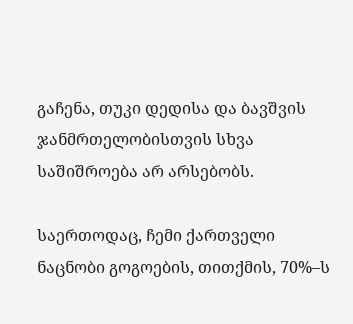გაჩენა, თუკი დედისა და ბავშვის ჯანმრთელობისთვის სხვა საშიშროება არ არსებობს.

საერთოდაც, ჩემი ქართველი ნაცნობი გოგოების, თითქმის, 70%–ს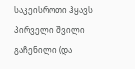საკეისროთი ჰყავს პირველი შვილი გაჩენილი (და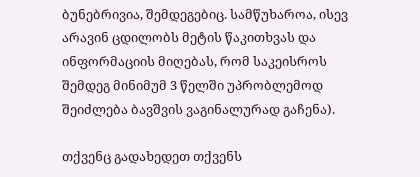ბუნებრივია, შემდეგებიც. სამწუხაროა, ისევ არავინ ცდილობს მეტის წაკითხვას და ინფორმაციის მიღებას, რომ საკეისროს შემდეგ მინიმუმ 3 წელში უპრობლემოდ შეიძლება ბავშვის ვაგინალურად გაჩენა).

თქვენც გადახედეთ თქვენს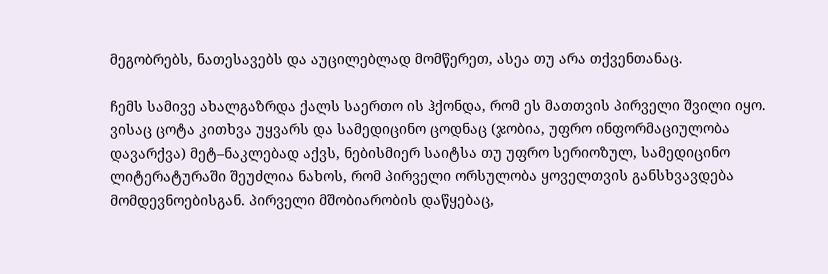მეგობრებს, ნათესავებს და აუცილებლად მომწერეთ, ასეა თუ არა თქვენთანაც.

ჩემს სამივე ახალგაზრდა ქალს საერთო ის ჰქონდა, რომ ეს მათთვის პირველი შვილი იყო.
ვისაც ცოტა კითხვა უყვარს და სამედიცინო ცოდნაც (ჯობია, უფრო ინფორმაციულობა დავარქვა) მეტ–ნაკლებად აქვს, ნებისმიერ საიტსა თუ უფრო სერიოზულ, სამედიცინო ლიტერატურაში შეუძლია ნახოს, რომ პირველი ორსულობა ყოველთვის განსხვავდება მომდევნოებისგან. პირველი მშობიარობის დაწყებაც,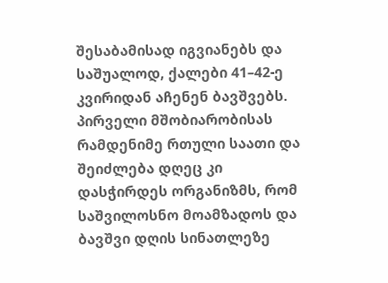შესაბამისად იგვიანებს და საშუალოდ, ქალები 41–42-ე კვირიდან აჩენენ ბავშვებს.
პირველი მშობიარობისას რამდენიმე რთული საათი და შეიძლება დღეც კი დასჭირდეს ორგანიზმს, რომ საშვილოსნო მოამზადოს და ბავშვი დღის სინათლეზე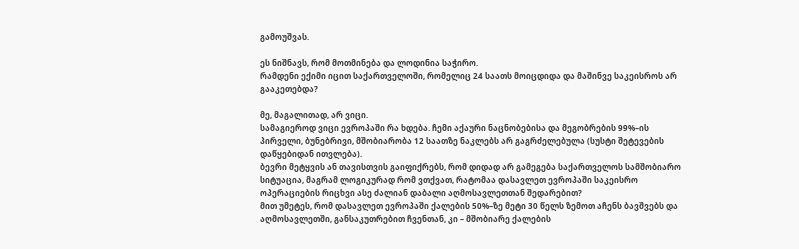გამოუშვას.

ეს ნიშნავს, რომ მოთმინება და ლოდინია საჭირო.
რამდენი ექიმი იცით საქართველოში, რომელიც 24 საათს მოიცდიდა და მაშინვე საკეისროს არ გააკეთებდა?

მე, მაგალითად, არ ვიცი.
სამაგიეროდ ვიცი ევროპაში რა ხდება. ჩემი აქაური ნაცნობებისა და მეგობრების 99%–ის პირველი, ბუნებრივი, მშობიარობა 12 საათზე ნაკლებს არ გაგრძელებულა (სუსტი შეტევების დაწყებიდან ითვლება).
ბევრი მეტყვის ან თავისთვის გაიფიქრებს, რომ დიდად არ გამეგება საქართველოს სამშობიარო სიტუაცია, მაგრამ ლოგიკურად რომ ვთქვათ, რატომაა დასავლეთ ევროპაში საკეისრო ოპერაციების რიცხვი ასე ძალიან დაბალი აღმოსავლეთთან შედარებით?
მით უმეტეს, რომ დასავლეთ ევროპაში ქალების 50%–ზე მეტი 30 წელს ზემოთ აჩენს ბავშვებს და აღმოსავლეთში, განსაკუთრებით ჩვენთან, კი – მშობიარე ქალების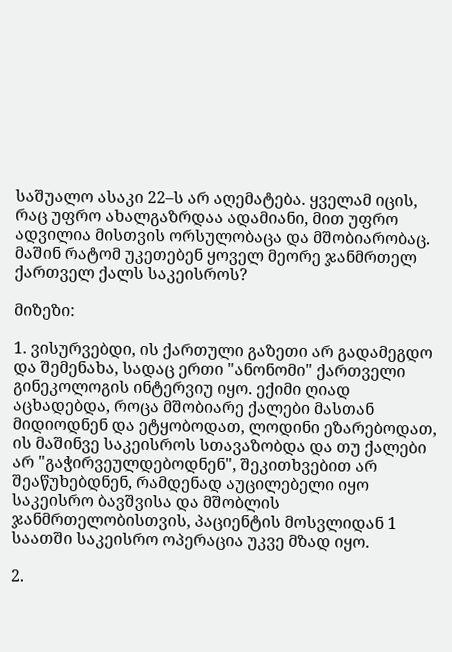საშუალო ასაკი 22–ს არ აღემატება. ყველამ იცის, რაც უფრო ახალგაზრდაა ადამიანი, მით უფრო ადვილია მისთვის ორსულობაცა და მშობიარობაც.
მაშინ რატომ უკეთებენ ყოველ მეორე ჯანმრთელ ქართველ ქალს საკეისროს?

მიზეზი:

1. ვისურვებდი, ის ქართული გაზეთი არ გადამეგდო და შემენახა, სადაც ერთი "ანონომი" ქართველი გინეკოლოგის ინტერვიუ იყო. ექიმი ღიად აცხადებდა, როცა მშობიარე ქალები მასთან მიდიოდნენ და ეტყობოდათ, ლოდინი ეზარებოდათ, ის მაშინვე საკეისროს სთავაზობდა და თუ ქალები არ "გაჭირვეულდებოდნენ", შეკითხვებით არ შეაწუხებდნენ, რამდენად აუცილებელი იყო საკეისრო ბავშვისა და მშობლის ჯანმრთელობისთვის, პაციენტის მოსვლიდან 1 საათში საკეისრო ოპერაცია უკვე მზად იყო.

2.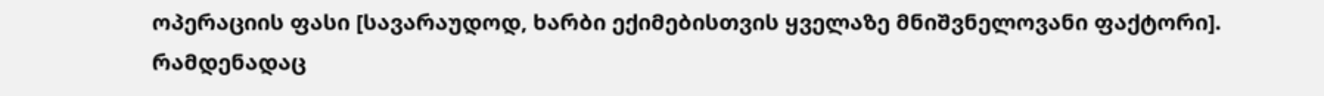ოპერაციის ფასი [სავარაუდოდ, ხარბი ექიმებისთვის ყველაზე მნიშვნელოვანი ფაქტორი]. რამდენადაც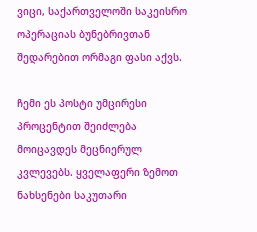ვიცი, საქართველოში საკეისრო ოპერაციას ბუნებრივთან შედარებით ორმაგი ფასი აქვს.

ჩემი ეს პოსტი უმცირესი პროცენტით შეიძლება მოიცავდეს მეცნიერულ კვლევებს. ყველაფერი ზემოთ ნახსენები საკუთარი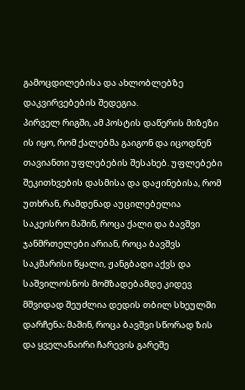გამოცდილებისა და ახლობლებზე დაკვირვებების შედეგია.
პირველ რიგში, ამ პოსტის დაწერის მიზეზი ის იყო, რომ ქალებმა გაიგონ და იცოდნენ თავიანთი უფლებების შესახებ. უფლებები შეკითხვების დასმისა და დაჟინებისა, რომ უთხრან, რამდენად აუცილებელია საკეისრო მაშინ, როცა ქალი და ბავშვი ჯანმრთელები არიან, როცა ბავშვს საკმარისი წყალი, ჟანგბადი აქვს და საშვილოსნოს მომზადებამდე კიდევ მშვიდად შეუძლია დედის თბილ სხეულში დარჩენა; მაშინ, როცა ბავშვი სწორად ზის და ყველანაირი ჩარევის გარეშე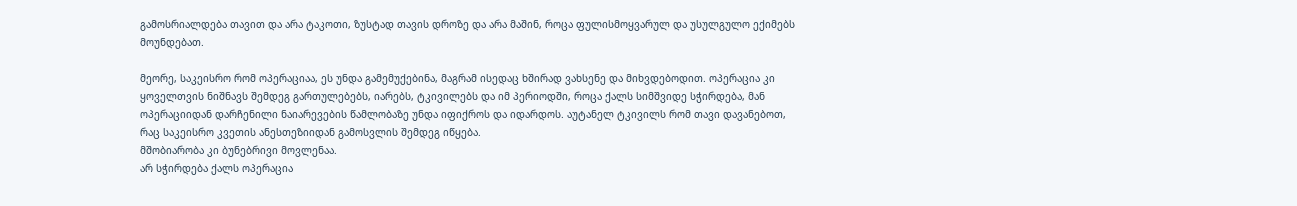გამოსრიალდება თავით და არა ტაკოთი, ზუსტად თავის დროზე და არა მაშინ, როცა ფულისმოყვარულ და უსულგულო ექიმებს მოუნდებათ.

მეორე, საკეისრო რომ ოპერაციაა, ეს უნდა გამემუქებინა, მაგრამ ისედაც ხშირად ვახსენე და მიხვდებოდით. ოპერაცია კი ყოველთვის ნიშნავს შემდეგ გართულებებს, იარებს, ტკივილებს და იმ პერიოდში, როცა ქალს სიმშვიდე სჭირდება, მან ოპერაციიდან დარჩენილი ნაიარევების წამლობაზე უნდა იფიქროს და იდარდოს. აუტანელ ტკივილს რომ თავი დავანებოთ, რაც საკეისრო კვეთის ანესთეზიიდან გამოსვლის შემდეგ იწყება.
მშობიარობა კი ბუნებრივი მოვლენაა.
არ სჭირდება ქალს ოპერაცია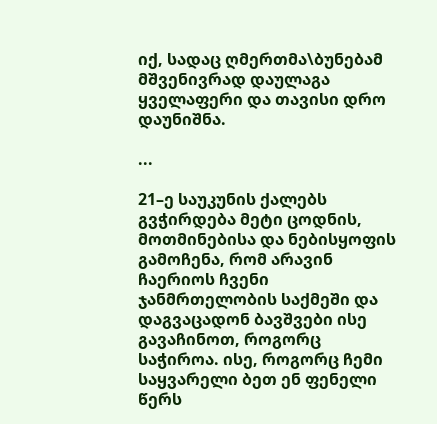იქ, სადაც ღმერთმა\ბუნებამ მშვენივრად დაულაგა ყველაფერი და თავისი დრო დაუნიშნა.

...

21–ე საუკუნის ქალებს გვჭირდება მეტი ცოდნის, მოთმინებისა და ნებისყოფის გამოჩენა, რომ არავინ ჩაერიოს ჩვენი ჯანმრთელობის საქმეში და დაგვაცადონ ბავშვები ისე გავაჩინოთ, როგორც საჭიროა. ისე, როგორც ჩემი საყვარელი ბეთ ენ ფენელი წერს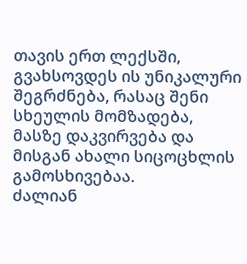თავის ერთ ლექსში, გვახსოვდეს ის უნიკალური შეგრძნება, რასაც შენი სხეულის მომზადება, მასზე დაკვირვება და მისგან ახალი სიცოცხლის გამოსხივებაა.
ძალიან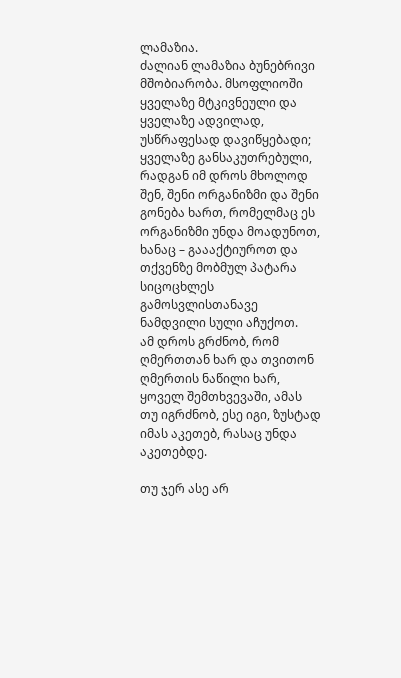ლამაზია.
ძალიან ლამაზია ბუნებრივი მშობიარობა. მსოფლიოში ყველაზე მტკივნეული და ყველაზე ადვილად, უსწრაფესად დავიწყებადი; ყველაზე განსაკუთრებული, რადგან იმ დროს მხოლოდ შენ, შენი ორგანიზმი და შენი გონება ხართ, რომელმაც ეს ორგანიზმი უნდა მოადუნოთ, ხანაც – გაააქტიუროთ და თქვენზე მობმულ პატარა სიცოცხლეს გამოსვლისთანავე ნამდვილი სული აჩუქოთ.
ამ დროს გრძნობ, რომ ღმერთთან ხარ და თვითონ ღმერთის ნაწილი ხარ, ყოველ შემთხვევაში, ამას თუ იგრძნობ, ესე იგი, ზუსტად იმას აკეთებ, რასაც უნდა აკეთებდე.

თუ ჯერ ასე არ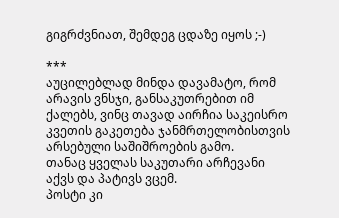გიგრძვნიათ, შემდეგ ცდაზე იყოს ;-)

***
აუცილებლად მინდა დავამატო, რომ არავის ვნსჯი, განსაკუთრებით იმ ქალებს, ვინც თავად აირჩია საკეისრო კვეთის გაკეთება ჯანმრთელობისთვის არსებული საშიშროების გამო.
თანაც ყველას საკუთარი არჩევანი აქვს და პატივს ვცემ.
პოსტი კი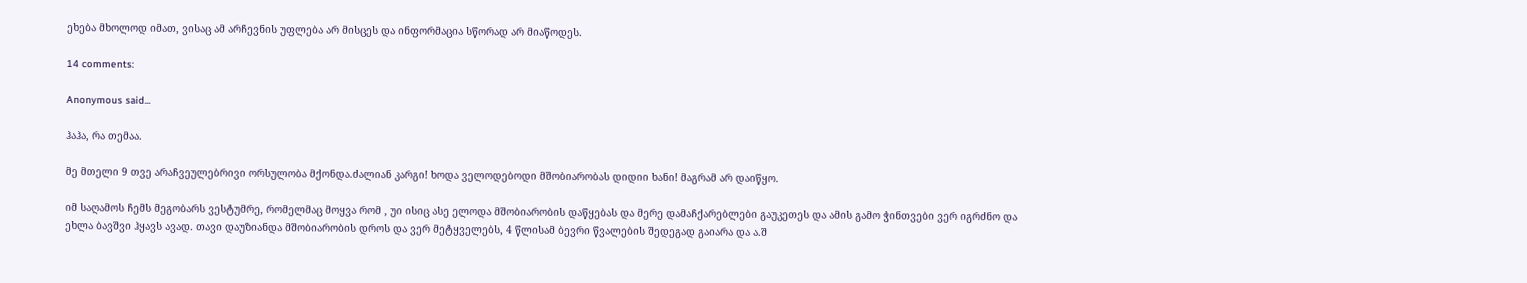ეხება მხოლოდ იმათ, ვისაც ამ არჩევნის უფლება არ მისცეს და ინფორმაცია სწორად არ მიაწოდეს.

14 comments:

Anonymous said...

ჰაჰა, რა თემაა.

მე მთელი 9 თვე არაჩვეულებრივი ორსულობა მქონდა.ძალიან კარგი! ხოდა ველოდებოდი მშობიარობას დიდიი ხანი! მაგრამ არ დაიწყო.

იმ საღამოს ჩემს მეგობარს ვესტუმრე, რომელმაც მოყვა რომ , უი ისიც ასე ელოდა მშობიარობის დაწყებას და მერე დამაჩქარებლები გაუკეთეს და ამის გამო ჭინთვები ვერ იგრძნო და ეხლა ბავშვი ჰყავს ავად. თავი დაუზიანდა მშობიარობის დროს და ვერ მეტყველებს, 4 წლისამ ბევრი წვალების შედეგად გაიარა და ა.შ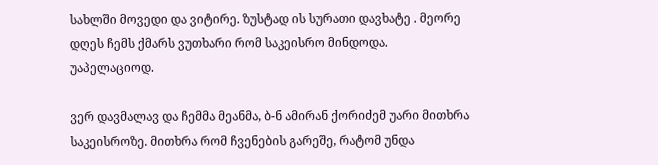სახლში მოვედი და ვიტირე. ზუსტად ის სურათი დავხატე . მეორე დღეს ჩემს ქმარს ვუთხარი რომ საკეისრო მინდოდა. უაპელაციოდ.

ვერ დავმალავ და ჩემმა მეანმა, ბ-ნ ამირან ქორიძემ უარი მითხრა საკეისროზე. მითხრა რომ ჩვენების გარეშე, რატომ უნდა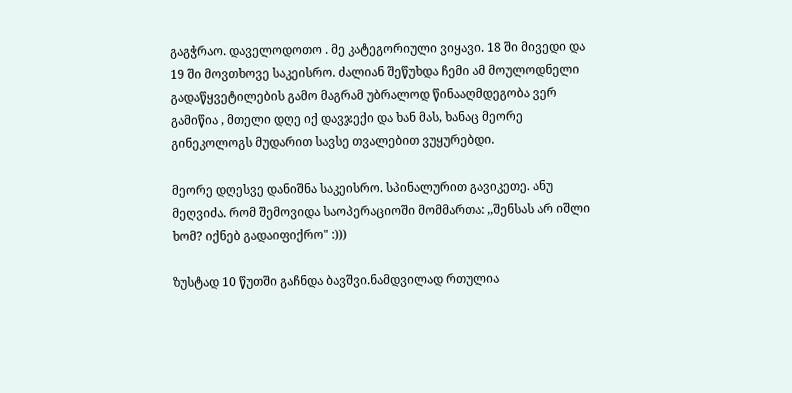გაგჭრაო. დაველოდოთო . მე კატეგორიული ვიყავი. 18 ში მივედი და 19 ში მოვთხოვე საკეისრო. ძალიან შეწუხდა ჩემი ამ მოულოდნელი გადაწყვეტილების გამო მაგრამ უბრალოდ წინააღმდეგობა ვერ გამიწია , მთელი დღე იქ დავჯექი და ხან მას, ხანაც მეორე გინეკოლოგს მუდარით სავსე თვალებით ვუყურებდი.

მეორე დღესვე დანიშნა საკეისრო. სპინალურით გავიკეთე. ანუ მეღვიძა. რომ შემოვიდა საოპერაციოში მომმართა: ,,შენსას არ იშლი ხომ? იქნებ გადაიფიქრო" :)))

ზუსტად 10 წუთში გაჩნდა ბავშვი.ნამდვილად რთულია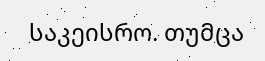საკეისრო. თუმცა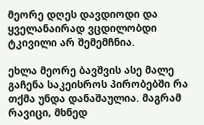მეორე დღეს დავდიოდი და ყველანაირად ვცდილობდი ტკივილი არ შემემჩნია.

ეხლა მეორე ბავშვის ასე მალე გაჩენა საკეისროს პირობებში რა თქმა უნდა დანაშაულია. მაგრამ რავიცი, მხნედ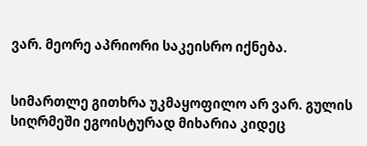ვარ. მეორე აპრიორი საკეისრო იქნება.


სიმართლე გითხრა უკმაყოფილო არ ვარ. გულის სიღრმეში ეგოისტურად მიხარია კიდეც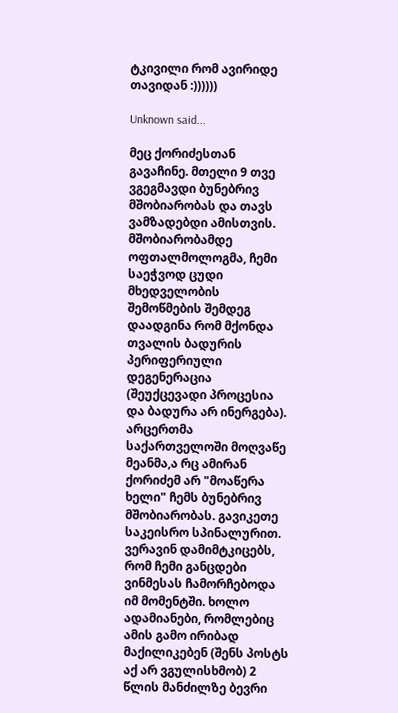ტკივილი რომ ავირიდე თავიდან :))))))

Unknown said...

მეც ქორიძესთან გავაჩინე. მთელი 9 თვე ვგეგმავდი ბუნებრივ მშობიარობას და თავს ვამზადებდი ამისთვის. მშობიარობამდე ოფთალმოლოგმა, ჩემი საეჭვოდ ცუდი მხედველობის შემოწმების შემდეგ დაადგინა რომ მქონდა თვალის ბადურის პერიფერიული დეგენერაცია (შეუქცევადი პროცესია და ბადურა არ ინერგება). არცერთმა საქართველოში მოღვაწე მეანმა,ა რც ამირან ქორიძემ არ "მოაწერა ხელი" ჩემს ბუნებრივ მშობიარობას. გავიკეთე საკეისრო სპინალურით. ვერავინ დამიმტკიცებს, რომ ჩემი განცდები ვინმესას ჩამორჩებოდა იმ მომენტში. ხოლო ადამიანები, რომლებიც ამის გამო ირიბად მაქილიკებენ (შენს პოსტს აქ არ ვგულისხმობ) 2 წლის მანძილზე ბევრი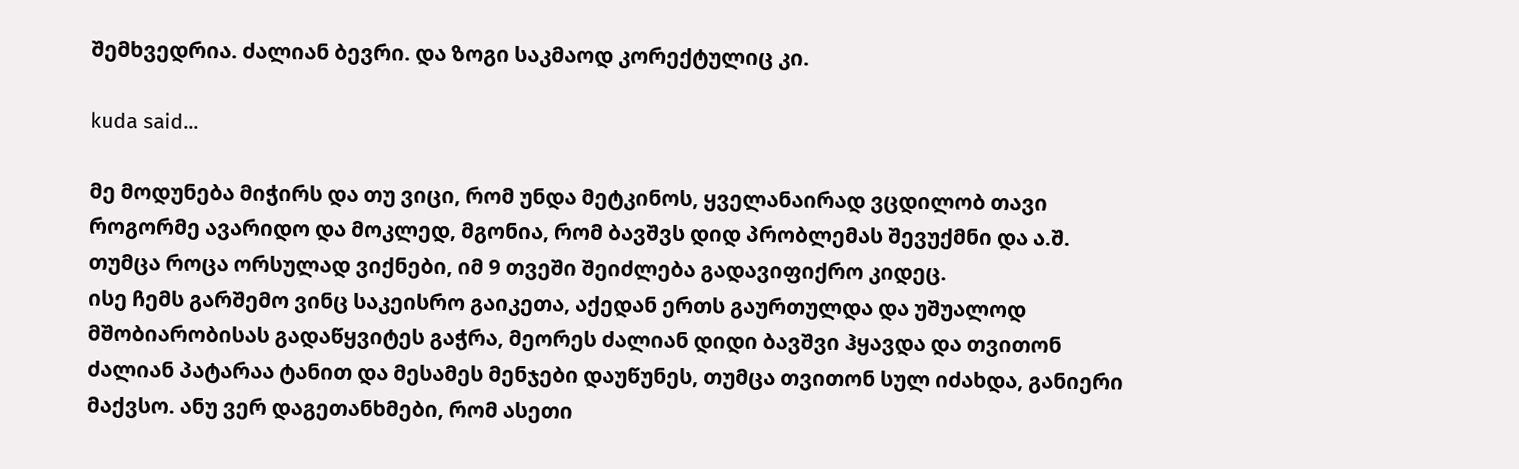შემხვედრია. ძალიან ბევრი. და ზოგი საკმაოდ კორექტულიც კი.

kuda said...

მე მოდუნება მიჭირს და თუ ვიცი, რომ უნდა მეტკინოს, ყველანაირად ვცდილობ თავი როგორმე ავარიდო და მოკლედ, მგონია, რომ ბავშვს დიდ პრობლემას შევუქმნი და ა.შ. თუმცა როცა ორსულად ვიქნები, იმ 9 თვეში შეიძლება გადავიფიქრო კიდეც.
ისე ჩემს გარშემო ვინც საკეისრო გაიკეთა, აქედან ერთს გაურთულდა და უშუალოდ მშობიარობისას გადაწყვიტეს გაჭრა, მეორეს ძალიან დიდი ბავშვი ჰყავდა და თვითონ ძალიან პატარაა ტანით და მესამეს მენჯები დაუწუნეს, თუმცა თვითონ სულ იძახდა, განიერი მაქვსო. ანუ ვერ დაგეთანხმები, რომ ასეთი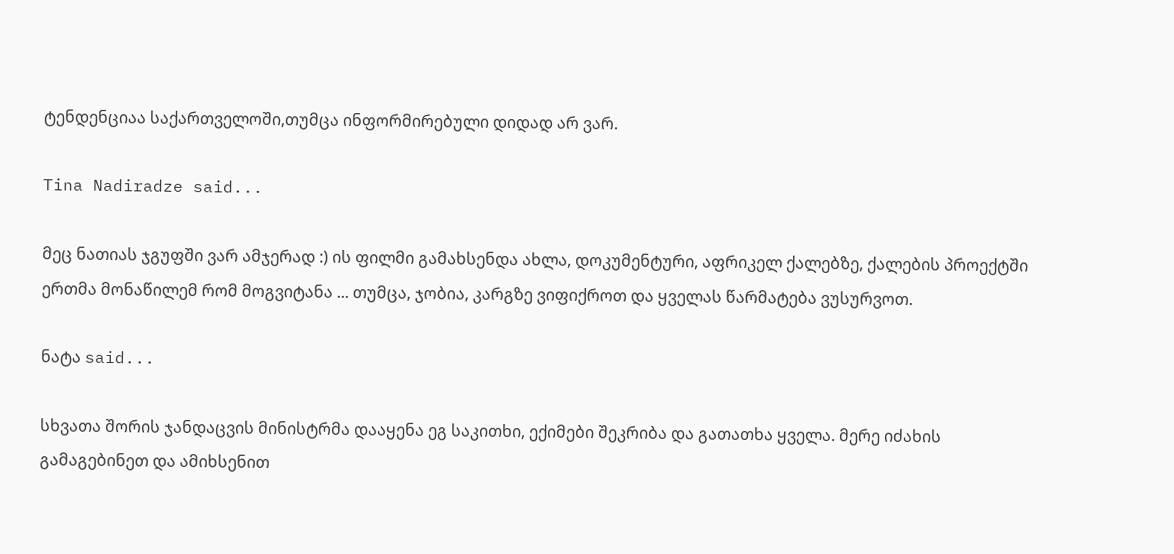ტენდენციაა საქართველოში,თუმცა ინფორმირებული დიდად არ ვარ.

Tina Nadiradze said...

მეც ნათიას ჯგუფში ვარ ამჯერად :) ის ფილმი გამახსენდა ახლა, დოკუმენტური, აფრიკელ ქალებზე, ქალების პროექტში ერთმა მონაწილემ რომ მოგვიტანა ... თუმცა, ჯობია, კარგზე ვიფიქროთ და ყველას წარმატება ვუსურვოთ.

ნატა said...

სხვათა შორის ჯანდაცვის მინისტრმა დააყენა ეგ საკითხი, ექიმები შეკრიბა და გათათხა ყველა. მერე იძახის გამაგებინეთ და ამიხსენით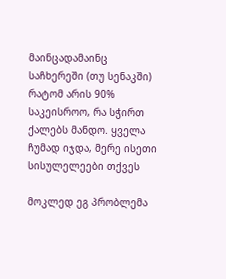მაინცადამაინც საჩხერეში (თუ სენაკში) რატომ არის 90% საკეისროო, რა სჭირთ ქალებს მანდო. ყველა ჩუმად იჯდა, მერე ისეთი სისულელეები თქვეს

მოკლედ ეგ პრობლემა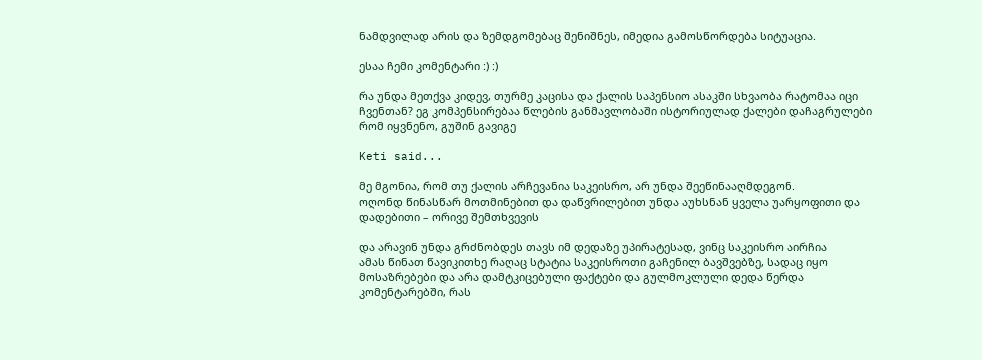ნამდვილად არის და ზემდგომებაც შენიშნეს, იმედია გამოსწორდება სიტუაცია.

ესაა ჩემი კომენტარი :) :)

რა უნდა მეთქვა კიდევ, თურმე კაცისა და ქალის საპენსიო ასაკში სხვაობა რატომაა იცი ჩვენთან? ეგ კომპენსირებაა წლების განმავლობაში ისტორიულად ქალები დაჩაგრულები რომ იყვნენო, გუშინ გავიგე

Keti said...

მე მგონია, რომ თუ ქალის არჩევანია საკეისრო, არ უნდა შეეწინააღმდეგონ.
ოღონდ წინასწარ მოთმინებით და დაწვრილებით უნდა აუხსნან ყველა უარყოფითი და დადებითი – ორივე შემთხვევის

და არავინ უნდა გრძნობდეს თავს იმ დედაზე უპირატესად, ვინც საკეისრო აირჩია
ამას წინათ წავიკითხე რაღაც სტატია საკეისროთი გაჩენილ ბავშვებზე, სადაც იყო მოსაზრებები და არა დამტკიცებული ფაქტები და გულმოკლული დედა წერდა კომენტარებში, რას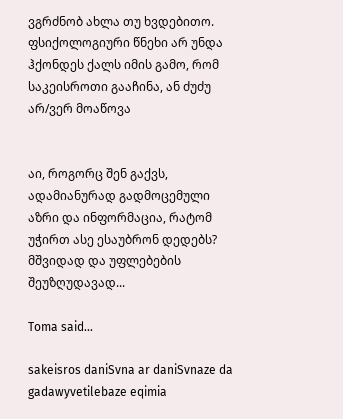ვგრძნობ ახლა თუ ხვდებითო.
ფსიქოლოგიური წნეხი არ უნდა ჰქონდეს ქალს იმის გამო, რომ საკეისროთი გააჩინა, ან ძუძუ არ/ვერ მოაწოვა


აი, როგორც შენ გაქვს, ადამიანურად გადმოცემული აზრი და ინფორმაცია, რატომ უჭირთ ასე ესაუბრონ დედებს? მშვიდად და უფლებების შეუზღუდავად...

Toma said...

sakeisros daniSvna ar daniSvnaze da gadawyvetilebaze eqimia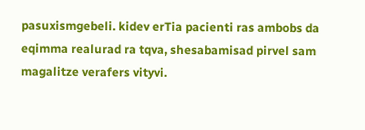pasuxismgebeli. kidev erTia pacienti ras ambobs da eqimma realurad ra tqva, shesabamisad pirvel sam magalitze verafers vityvi.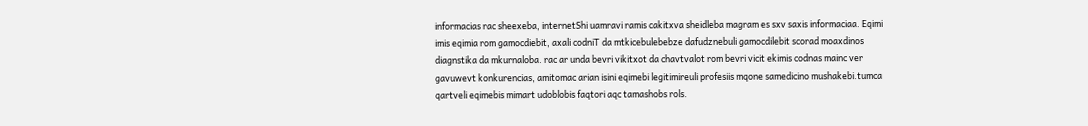informacias rac sheexeba, internetShi uamravi ramis cakitxva sheidleba magram es sxv saxis informaciaa. Eqimi imis eqimia rom gamocdiebit, axali codniT da mtkicebulebebze dafudznebuli gamocdilebit scorad moaxdinos diagnstika da mkurnaloba. rac ar unda bevri vikitxot da chavtvalot rom bevri vicit ekimis codnas mainc ver gavuwevt konkurencias, amitomac arian isini eqimebi legitimireuli profesiis mqone samedicino mushakebi.tumca qartveli eqimebis mimart udoblobis faqtori aqc tamashobs rols.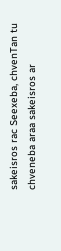sakeisros rac Seexeba, chvenTan tu chveneba araa sakeisros ar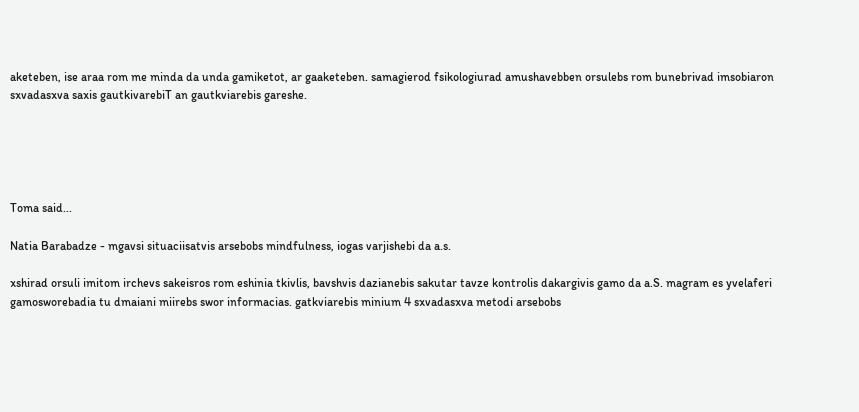aketeben, ise araa rom me minda da unda gamiketot, ar gaaketeben. samagierod fsikologiurad amushavebben orsulebs rom bunebrivad imsobiaron sxvadasxva saxis gautkivarebiT an gautkviarebis gareshe.





Toma said...

Natia Barabadze - mgavsi situaciisatvis arsebobs mindfulness, iogas varjishebi da a.s.

xshirad orsuli imitom irchevs sakeisros rom eshinia tkivlis, bavshvis dazianebis sakutar tavze kontrolis dakargivis gamo da a.S. magram es yvelaferi gamosworebadia tu dmaiani miirebs swor informacias. gatkviarebis minium 4 sxvadasxva metodi arsebobs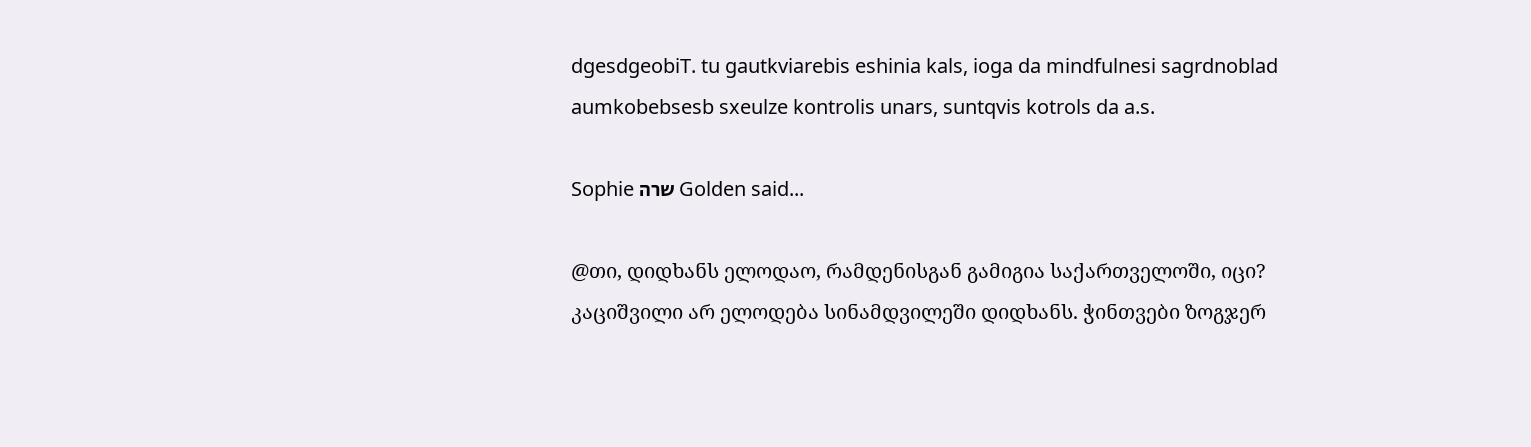dgesdgeobiT. tu gautkviarebis eshinia kals, ioga da mindfulnesi sagrdnoblad aumkobebsesb sxeulze kontrolis unars, suntqvis kotrols da a.s.

Sophie שרה Golden said...

@თი, დიდხანს ელოდაო, რამდენისგან გამიგია საქართველოში, იცი? კაციშვილი არ ელოდება სინამდვილეში დიდხანს. ჭინთვები ზოგჯერ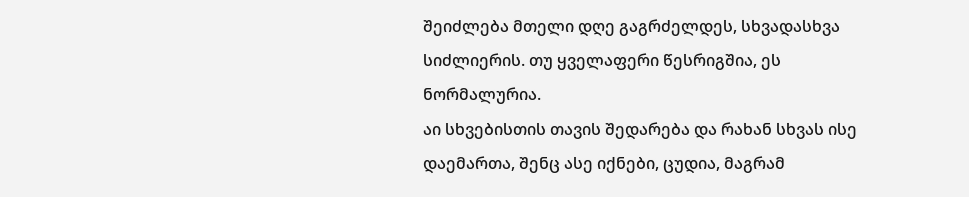შეიძლება მთელი დღე გაგრძელდეს, სხვადასხვა სიძლიერის. თუ ყველაფერი წესრიგშია, ეს ნორმალურია.
აი სხვებისთის თავის შედარება და რახან სხვას ისე დაემართა, შენც ასე იქნები, ცუდია, მაგრამ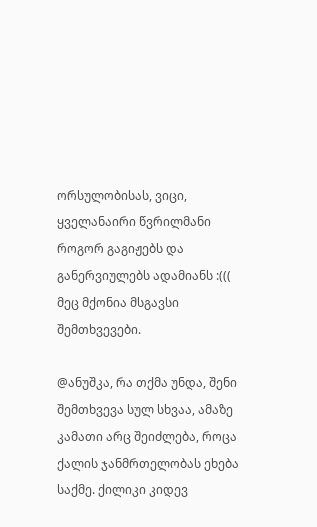ორსულობისას, ვიცი, ყველანაირი წვრილმანი როგორ გაგიჟებს და განერვიულებს ადამიანს :((( მეც მქონია მსგავსი შემთხვევები.

@ანუშკა, რა თქმა უნდა, შენი შემთხვევა სულ სხვაა, ამაზე კამათი არც შეიძლება, როცა ქალის ჯანმრთელობას ეხება საქმე. ქილიკი კიდევ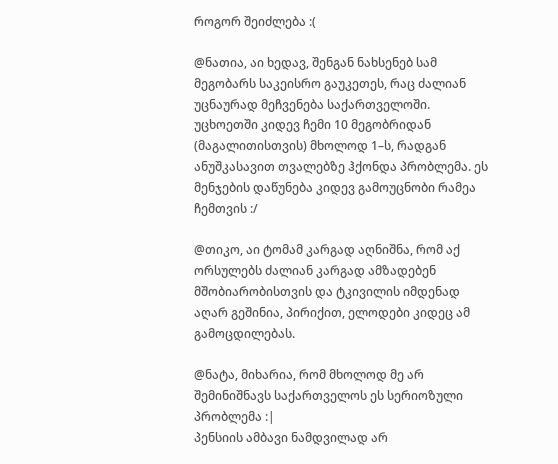როგორ შეიძლება :(

@ნათია, აი ხედავ, შენგან ნახსენებ სამ მეგობარს საკეისრო გაუკეთეს, რაც ძალიან უცნაურად მეჩვენება საქართველოში. უცხოეთში კიდევ ჩემი 10 მეგობრიდან (მაგალითისთვის) მხოლოდ 1–ს, რადგან ანუშკასავით თვალებზე ჰქონდა პრობლემა. ეს მენჯების დაწუნება კიდევ გამოუცნობი რამეა ჩემთვის :/

@თიკო, აი ტომამ კარგად აღნიშნა, რომ აქ ორსულებს ძალიან კარგად ამზადებენ მშობიარობისთვის და ტკივილის იმდენად აღარ გეშინია, პირიქით, ელოდები კიდეც ამ გამოცდილებას.

@ნატა, მიხარია, რომ მხოლოდ მე არ შემინიშნავს საქართველოს ეს სერიოზული პრობლემა :|
პენსიის ამბავი ნამდვილად არ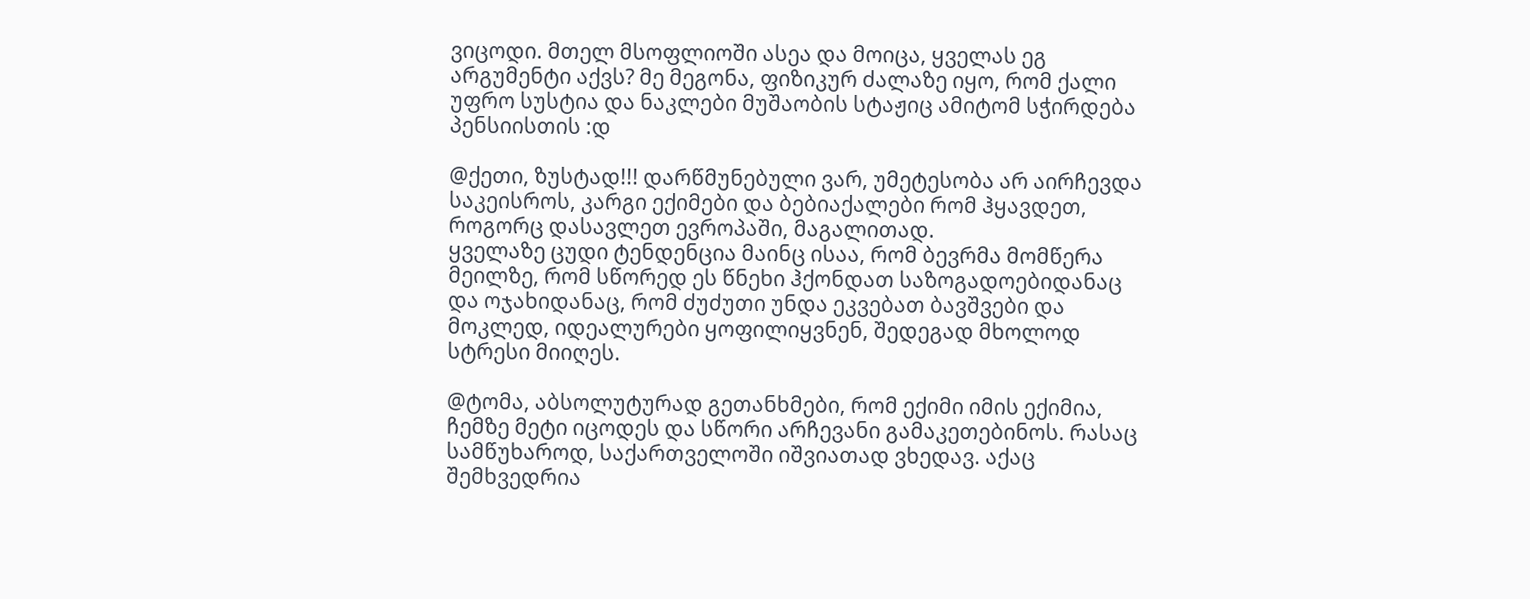ვიცოდი. მთელ მსოფლიოში ასეა და მოიცა, ყველას ეგ არგუმენტი აქვს? მე მეგონა, ფიზიკურ ძალაზე იყო, რომ ქალი უფრო სუსტია და ნაკლები მუშაობის სტაჟიც ამიტომ სჭირდება პენსიისთის :დ

@ქეთი, ზუსტად!!! დარწმუნებული ვარ, უმეტესობა არ აირჩევდა საკეისროს, კარგი ექიმები და ბებიაქალები რომ ჰყავდეთ, როგორც დასავლეთ ევროპაში, მაგალითად.
ყველაზე ცუდი ტენდენცია მაინც ისაა, რომ ბევრმა მომწერა მეილზე, რომ სწორედ ეს წნეხი ჰქონდათ საზოგადოებიდანაც და ოჯახიდანაც, რომ ძუძუთი უნდა ეკვებათ ბავშვები და მოკლედ, იდეალურები ყოფილიყვნენ, შედეგად მხოლოდ სტრესი მიიღეს.

@ტომა, აბსოლუტურად გეთანხმები, რომ ექიმი იმის ექიმია, ჩემზე მეტი იცოდეს და სწორი არჩევანი გამაკეთებინოს. რასაც სამწუხაროდ, საქართველოში იშვიათად ვხედავ. აქაც შემხვედრია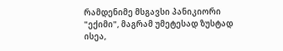რამდენიმე მსგავსი პანიკიორი "ექიმი", მაგრამ უმეტესად ზუსტად ისეა,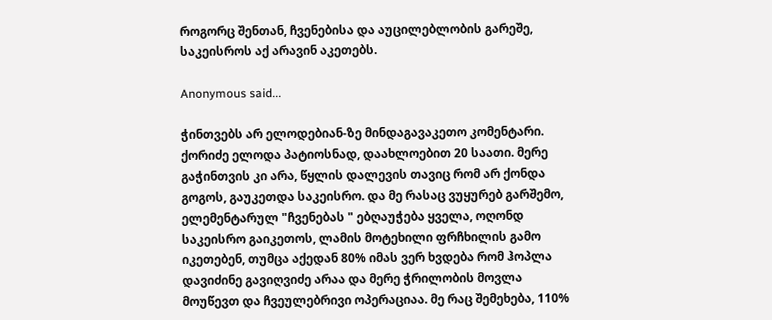როგორც შენთან, ჩვენებისა და აუცილებლობის გარეშე, საკეისროს აქ არავინ აკეთებს.

Anonymous said...

ჭინთვებს არ ელოდებიან-ზე მინდაგავაკეთო კომენტარი. ქორიძე ელოდა პატიოსნად, დაახლოებით 20 საათი. მერე გაჭინთვის კი არა, წყლის დალევის თავიც რომ არ ქონდა გოგოს, გაუკეთდა საკეისრო. და მე რასაც ვუყურებ გარშემო, ელემენტარულ "ჩვენებას " ებღაუჭება ყველა, ოღონდ საკეისრო გაიკეთოს, ლამის მოტეხილი ფრჩხილის გამო იკეთებენ, თუმცა აქედან 80% იმას ვერ ხვდება რომ ჰოპლა დავიძინე გავიღვიძე არაა და მერე ჭრილობის მოვლა მოუწევთ და ჩვეულებრივი ოპერაციაა. მე რაც შემეხება, 110%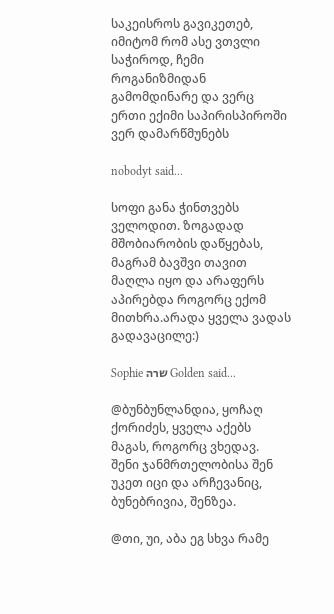საკეისროს გავიკეთებ, იმიტომ რომ ასე ვთვლი საჭიროდ, ჩემი როგანიზმიდან გამომდინარე და ვერც ერთი ექიმი საპირისპიროში ვერ დამარწმუნებს

nobodyt said...

სოფი განა ჭინთვებს ველოდით. ზოგადად მშობიარობის დაწყებას, მაგრამ ბავშვი თავით მაღლა იყო და არაფერს აპირებდა როგორც ექომ მითხრა.არადა ყველა ვადას გადავაცილე:)

Sophie שרה Golden said...

@ბუნბუნლანდია, ყოჩაღ ქორიძეს, ყველა აქებს მაგას, როგორც ვხედავ.
შენი ჯანმრთელობისა შენ უკეთ იცი და არჩევანიც, ბუნებრივია, შენზეა.

@თი, უი, აბა ეგ სხვა რამე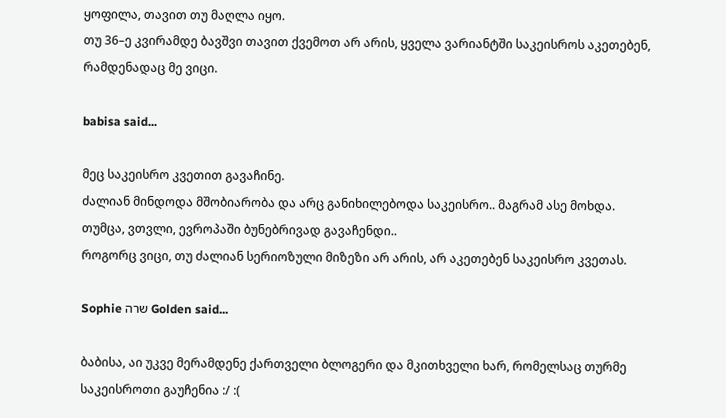ყოფილა, თავით თუ მაღლა იყო.
თუ 36–ე კვირამდე ბავშვი თავით ქვემოთ არ არის, ყველა ვარიანტში საკეისროს აკეთებენ, რამდენადაც მე ვიცი.

babisa said...

მეც საკეისრო კვეთით გავაჩინე.
ძალიან მინდოდა მშობიარობა და არც განიხილებოდა საკეისრო.. მაგრამ ასე მოხდა.
თუმცა, ვთვლი, ევროპაში ბუნებრივად გავაჩენდი..
როგორც ვიცი, თუ ძალიან სერიოზული მიზეზი არ არის, არ აკეთებენ საკეისრო კვეთას.

Sophie שרה Golden said...

ბაბისა, აი უკვე მერამდენე ქართველი ბლოგერი და მკითხველი ხარ, რომელსაც თურმე საკეისროთი გაუჩენია :/ :(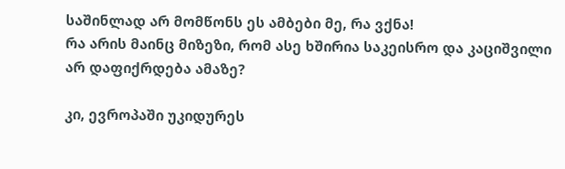საშინლად არ მომწონს ეს ამბები მე, რა ვქნა!
რა არის მაინც მიზეზი, რომ ასე ხშირია საკეისრო და კაციშვილი არ დაფიქრდება ამაზე?

კი, ევროპაში უკიდურეს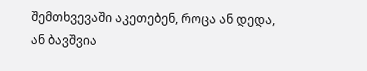შემთხვევაში აკეთებენ, როცა ან დედა, ან ბავშვია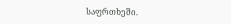საფრთხეში.